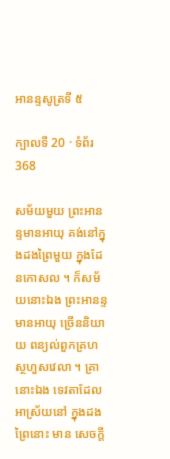អានន្ទសូត្រទី ៥

ក្បាលទី 20 · ទំព័រ 368

សម័យមួយ ព្រះអានន្ទមានអាយុ គង់នៅក្នុងដងព្រៃមួយ ក្នុងដែនកោសល ។ ក៏សម័យនោះឯង ព្រះអានន្ទមានអាយុ ច្រើននិយាយ ពន្យល់ពួកគ្រហស្ថហួសវេលា ។ គ្រានោះឯង ទេវតាដែលអាស្រ័យនៅ ក្នុងដងព្រៃនោះ មាន សេចក្តី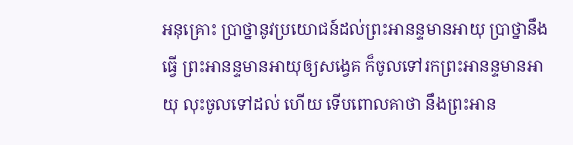អនុគ្រោះ ប្រាថ្នានូវប្រយោជន៍ដល់ព្រះអានន្ទមានអាយុ ប្រាថ្នានឹងធ្វើ ព្រះអានន្ទមានអាយុឲ្យសង្វេគ ក៏ចូលទៅរកព្រះអានន្ទមានអាយុ លុះចូលទៅដល់ ហើយ ទើបពោលគាថា នឹងព្រះអាន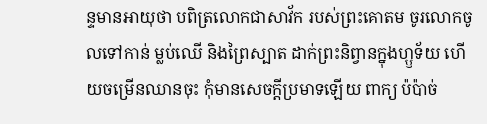ន្ទមានអាយុថា បពិត្រលោកជាសាវ័ក របស់ព្រះគោតម ចូរលោកចូលទៅកាន់ ម្លប់ឈើ និងព្រៃស្បាត ដាក់ព្រះនិព្វានក្នុងហ្ឫទ័យ ហើយចម្រើនឈានចុះ កុំមានសេចក្តីប្រមាទឡើយ ពាក្យ ប៉ប៉ាច់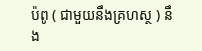ប៉ពូ ( ជាមួយនឹងគ្រហស្ថ ) នឹង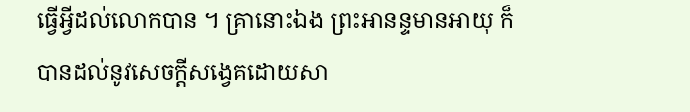ធ្វើអ្វីដល់លោកបាន ។ គ្រានោះឯង ព្រះអានន្ទមានអាយុ ក៏បានដល់នូវសេចក្តីសង្វេគដោយសា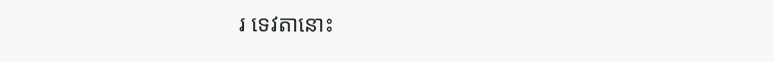រ ទេវតានោះ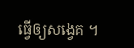ធ្វើឲ្យសង្វេគ ។